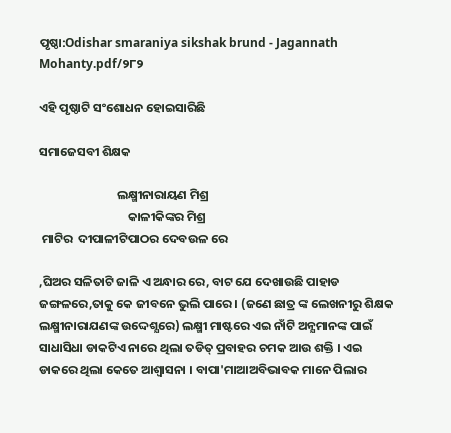ପୃଷ୍ଠା:Odishar smaraniya sikshak brund - Jagannath Mohanty.pdf/୨୮୨

ଏହି ପୃଷ୍ଠାଟି ସଂଶୋଧନ ହୋଇସାରିଛି

ସମାଜେସବୀ ଶିକ୍ଷକ

                            ଲକ୍ଷ୍ମୀନାରାୟଣ ମିଶ୍ର
                                କାଳୀକିଙ୍କର ମିଶ୍ର
 ମାଟିର  ଦୀପାଳୀଟିପାଠର ଦେବଉଳ ରେ

,ଘିଅର ସଳିତାଟି ଜାଳି ଏ ଅନ୍ଧାର ରେ, ବାଟ ଯେ ଦେଖାଉଛି ପାହାଡ ଜଙ୍ଗଳରେ,ତାକୁ କେ ଜୀବନେ ଭୁଲି ପାରେ । (ଜଣେ ଛାତ୍ର ଙ୍କ ଲେଖନୀରୁ ଶିକ୍ଷକ ଲକ୍ଷ୍ମୀନାରାଯଣଙ୍କ ଉଦ୍ଦେଶ୍ଯରେ) ଲକ୍ଷ୍ମୀ ମାଷ୍ଟରେ ଏଇ ନାଁଟି ଅନ୍ଯମାନଙ୍କ ପାଇଁ ସାଧାସିଧା ଡାକଟିଏ ନାରେ ଥିଲା ତଡିତ୍ ପ୍ରବାହର ଚମକ ଆଉ ଶକ୍ତି । ଏଇ ଡାକରେ ଥିଲା କେତେ ଆଶ୍ୱାସନା । ବାପା'ମାଆଅବିଭାବକ ମାନେ ପିଲାର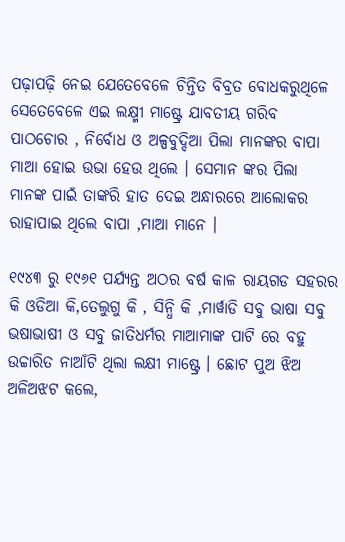ପଢ଼ାପଢ଼ି ନେଇ ଯେତେବେଳେ ଚିନ୍ତିତ ବିବ୍ରତ ବୋଧକରୁଥିଳେ ସେତେବେଳେ ଏଇ ଲକ୍ଷ୍ମୀ ମାଷ୍ଟ୍ରେ ଯାବତୀୟ ଗରିବ ପାଠଚୋର , ନିର୍ବୋଧ ଓ ଅଳ୍ପବୁଦ୍ଦିଆ ପିଲା ମାନଙ୍କର ବାପା ମାଆ ହୋଇ ଉଭା ହେଉ ଥିଲେ । ସେମାନ ଙ୍କର ପିଲା ମାନଙ୍କ ପାଇଁ ତାଙ୍କରି ହାତ ଦେଇ ଅନ୍ଧାରରେ ଆଲୋକର ରାହାପାଇ ଥିଲେ ବାପା ,ମାଆ ମାନେ ।

୧୯୪୩ ରୁ ୧୯୬୧ ପର୍ଯ୍ଯନ୍ତ ଅଠର ବର୍ଷ କାଳ ରାୟଗଡ ସହରର କି ଓଡିଆ କି,ତେଲୁଗୁ କି , ସିନ୍ଧି କି ,ମାର୍ୱାଡି ସବୁ ଭାଷା ସବୁ ଭଷାଭାଷୀ ଓ ସବୁ ଜାତିଧର୍ମର ମାଆମାଙ୍କ ପାଟି ରେ ବହୁ ଉଚ୍ଚାରିତ ନାଆଁଟି ଥିଲା ଲକ୍ଷୀ ମାଷ୍ଟ୍ରେ । ଛୋଟ ପୁଅ ଝିଅ ଅଳିଅଝଟ କଲେ,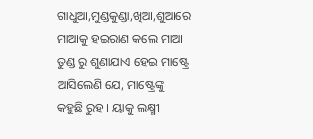ଗାଧୁଆ,ମୁଣ୍ଡକୁଣ୍ଡା,ଖିଆ,ଶୁଆରେ ମାଆକୁ ହଇରାଣ କଲେ ମାଆ ତୁଣ୍ଡ ରୁ ଶୁଣାଯାଏ ହେଇ ମାଷ୍ଟ୍ରେ ଆସିଲେଣି ଯେ, ମାଷ୍ଟ୍ରେଙ୍କୁ କହୁଛି ରୁହ । ୟାକୁ ଲକ୍ଷ୍ମୀ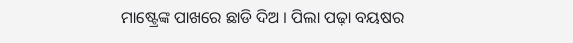ମାଷ୍ଟ୍ରେଙ୍କ ପାଖରେ ଛାଡି ଦିଅ । ପିଲା ପଢ଼ା ବୟଷର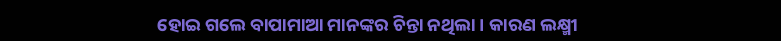ହୋଇ ଗଲେ ବାପାମାଆ ମାନଙ୍କର ଚିନ୍ତା ନଥିଲା । କାରଣ ଲକ୍ଷ୍ମୀ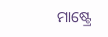ମାଷ୍ଟ୍ରେ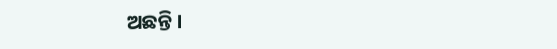ଅଛନ୍ତି ।